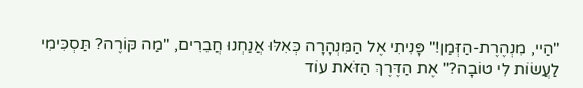"הַיי, מִנְהֶרֶת-הַזְּמַן!" פָּנִיתִי אֶל הַמִּנְהָרָה כְּאִלּוּ אֲנַחְנוּ חֲבֵרִים, "מַה קּוֹרֶה? תַּסְכִּימִי לַעֲשׂוֹת לִי טוֹבָה?" אֶת הַדֶּרֶךְ הַזֹּאת עוֹד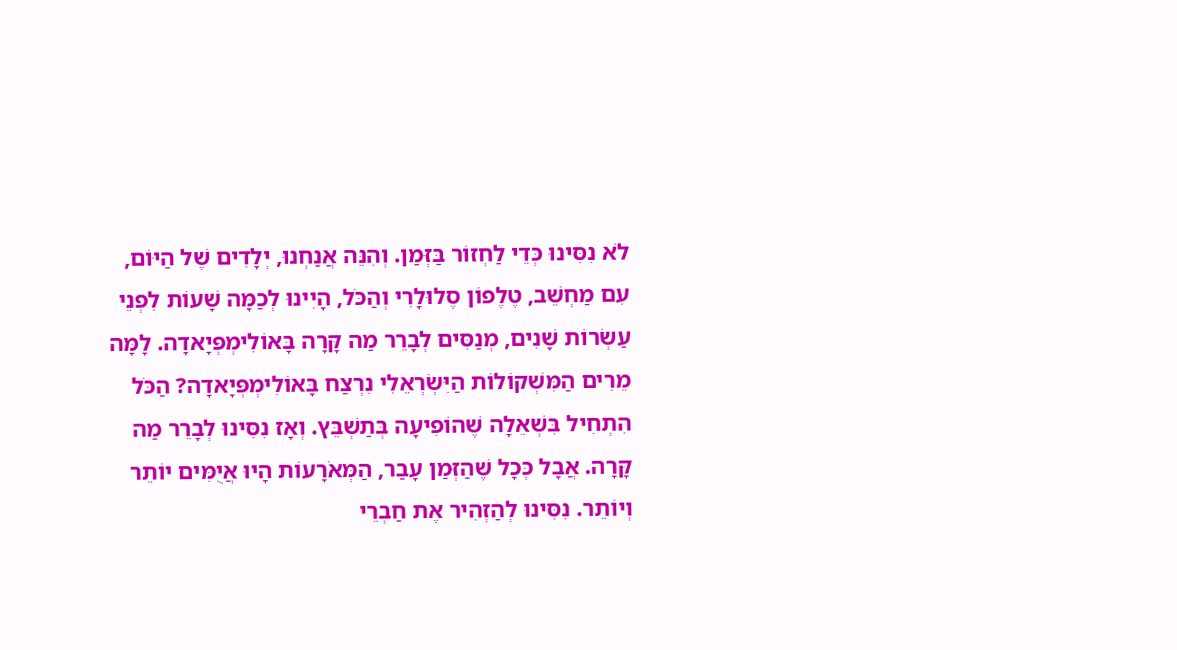לֹא נִסִּינוּ כְּדֵי לַחְזוֹר בַּזְּמַן. וְהִנֵּה אֲנַחְנוּ, יְלָדִים שֶׁל הַיּוֹם, עִם מַחְשֵׁב, טֶלֶפוֹן סֶלוּלָרִי וְהַכֹּל, הָיִינוּ לְכַמָּה שָׁעוֹת לִפְנֵי עַשְׂרוֹת שָׁנִים, מְנַסִּים לְבָרֵר מַה קָּרָה בָּאוֹלִימְפְּיָאדָה. לָמָּה מֵרִים הַמִּשְׁקוֹלוֹת הַיִּשְׂרְאֵלִי נִרְצַח בָּאוֹלִימְפְּיָאדָה? הַכֹּל הִתְחִיל בִּשְׁאֵלָה שֶׁהוֹפִיעָה בְּתַשְׁבֵּץ. וְאָז נִסִּינוּ לְבָרֵר מַה קָּרָה. אֲבָל כְּכָל שֶׁהַזְּמַן עָבַר, הַמְּאֹרָעוֹת הָיוּ אֲיֻמִּים יוֹתֵר וְיוֹתֵר. נִסִּינוּ לְהַזְהִיר אֶת חַבְרֵי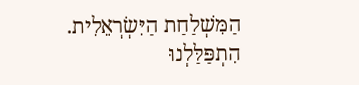הַמִּשְׁלַחַת הַיִּשְׂרְאֵלִית. הִתְפַּלַּלְנוּ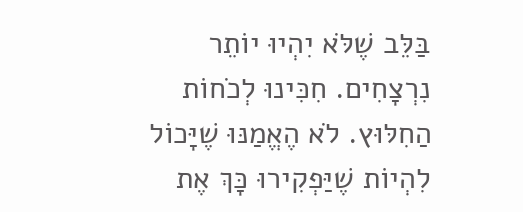בַּלֵּב שֶׁלֹּא יִהְיוּ יוֹתֵר נִרְצָחִים. חִכִּינוּ לְכֹחוֹת הַחִלּוּץ. לֹא הֶאֱמַנּוּ שֶׁיָּכוֹל לִהְיוֹת שֶׁיַּפְקִירוּ כָּךְ אֶת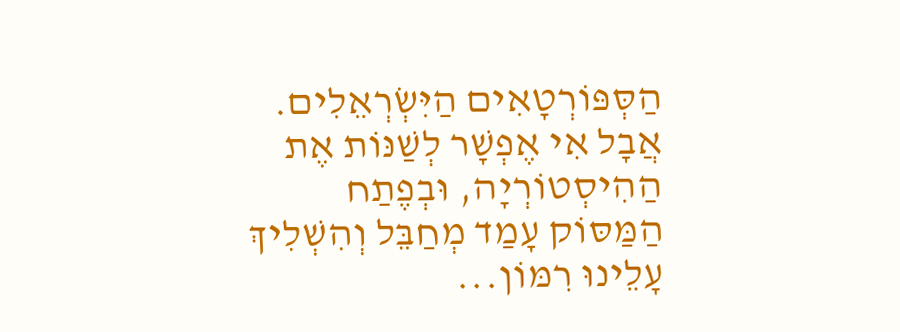הַסְּפּוֹרְטָאִים הַיִּשְׂרְאֵלִים. אֲבָל אִי אֶפְשָׁר לְשַׁנּוֹת אֶת הַהִיסְטוֹרְיָה, וּבְפֶתַח הַמַּסּוֹק עָמַד מְחַבֵּל וְהִשְׁלִיךְ עָלֵינוּ רִמּוֹן...